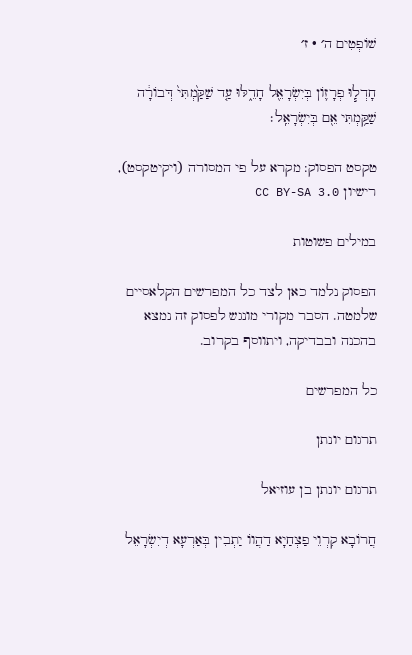שׁוֹפְטִים ה׳ · ז׳

חָדְל֧וּ פְרָז֛וֹן בְּיִשְׂרָאֵ֖ל חָדֵ֑לּוּ עַ֤ד שַׁקַּ֙מְתִּי֙ דְּבוֹרָ֔ה שַׁקַּ֥מְתִּי אֵ֖ם בְּיִשְׂרָאֵֽל׃

טקסט הפסוק: מקרא על פי המסורה (ויקיטקסט), רישיון CC BY-SA 3.0

במילים פשוטות

הפסוק נלמד כאן לצד כל המפרשים הקלאסיים שלמטה. הסבר מקורי מונגש לפסוק זה נמצא בהכנה ובבדיקה, ויתווסף בקרוב.

כל המפרשים

תרגום יונתן

תרגום יונתן בן עוזיאל

חֲרוֹבָא קִרְוֵי פַצְחַיָא דַהֲווֹ יַתְבִין בְּאַרְעָא דְיִשְׂרָאֵל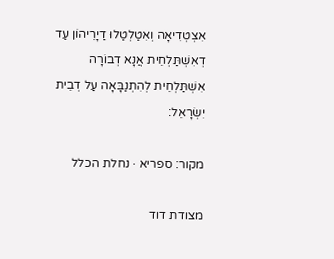אִצְטְדִיאָה וְאִטַלְטַלוּ דַיָרֵיהוֹן עַד דְאִשְׁתַּלְחֵית אֲנָא דְבוֹרָה אִשְׁתַּלְחֵית לְהִתְנַבָּאָה עַל דְבֵית יִשְׂרָאֵל:

מקור: ספריא · נחלת הכלל

מצודת דוד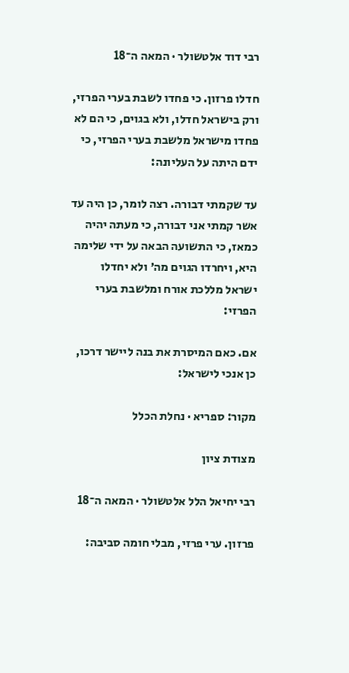רבי דוד אלטשולר · המאה ה־18

חדלו פרזון. כי פחדו לשבת בערי הפרזי, ורק בישראל חדלו, ולא בגוים, כי הם לא פחדו מישראל מלשבת בערי הפרזי, כי ידם היתה על העליונה:

עד שקמתי דבורה. רצה לומר, כן היה עד אשר קמתי אני דבורה, כי מעתה יהיה כמאז, כי התשועה הבאה על ידי שלימה היא, ויחרדו הגוים מה׳ ולא יחדלו ישראל מללכת אורח ומלשבת בערי הפרזי:

אם. כאם המיסרת את בנה ליישר דרכו, כן אנכי לישראל:

מקור: ספריא · נחלת הכלל

מצודת ציון

רבי יחיאל הלל אלטשולר · המאה ה־18

פרזון. ערי פרזי, מבלי חומה סביבה: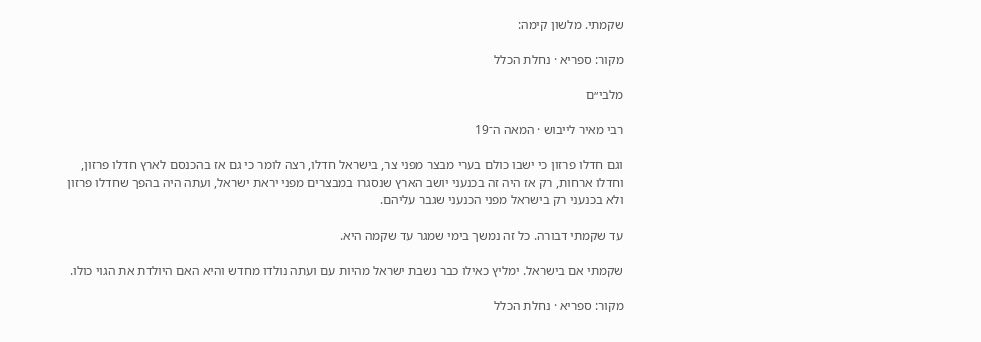שקמתי. מלשון קימה:

מקור: ספריא · נחלת הכלל

מלבי״ם

רבי מאיר לייבוש · המאה ה־19

וגם חדלו פרזון כי ישבו כולם בערי מבצר מפני צר, בישראל חדלו, רצה לומר כי גם אז בהכנסם לארץ חדלו פרזון, וחדלו ארחות, רק אז היה זה בכנעני יושב הארץ שנסגרו במבצרים מפני יראת ישראל, ועתה היה בהפך שחדלו פרזון ולא בכנעני רק בישראל מפני הכנעני שגבר עליהם.

עד שקמתי דבורה. כל זה נמשך בימי שמגר עד שקמה היא.

שקמתי אם בישראל. ימליץ כאילו כבר נשבת ישראל מהיות עם ועתה נולדו מחדש והיא האם היולדת את הגוי כולו.

מקור: ספריא · נחלת הכלל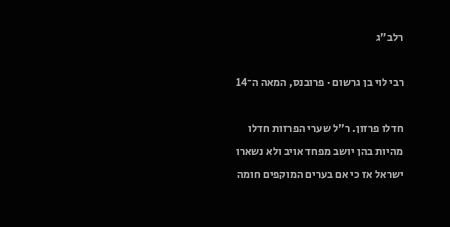רלב״ג

רבי לוי בן גרשום · פרובנס, המאה ה־14

חדלו פרזון. ר"ל שערי הפרזות חדלו מהיות בהן יושב מפחד אויב ולא נשארו ישראל אז כי אם בערים המוקפים חומה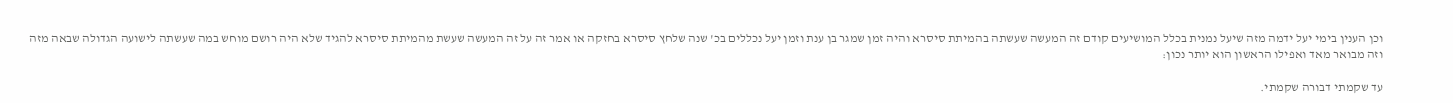וכן הענין בימי יעל ידמה מזה שיעל נמנית בכלל המושיעים קודם זה המעשה שעשתה בהמיתת סיסרא והיה זמן שמגר בן ענת וזמן יעל נכללים בכ' שנה שלחץ סיסרא בחזקה או אמר זה על זה המעשה שעשת מהמיתת סיסרא להגיד שלא היה רושם מוחש במה שעשתה לישועה הגדולה שבאה מזה וזה מבואר מאד ואפילו הראשון הוא יותר נכון:

עד שקמתי דבורה שקמתי.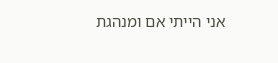אני הייתי אם ומנהגת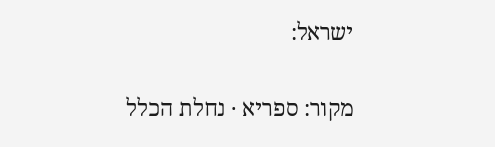ישראל:

מקור: ספריא · נחלת הכלל